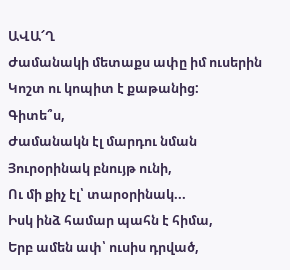ԱՎԱ՜Ղ
Ժամանակի մետաքս ափը իմ ուսերին
Կոշտ ու կոպիտ է քաթանից:
Գիտե՞ս,
Ժամանակն էլ մարդու նման
Յուրօրինակ բնույթ ունի,
Ու մի քիչ էլ՝ տարօրինակ...
Իսկ ինձ համար պահն է հիմա,
Երբ ամեն ափ՝ ուսիս դրված,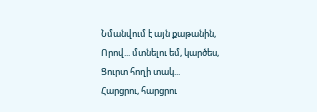Նմանվում է այն քաթանին,
Որով... մտնելու եմ, կարծես,
Ցուրտ հողի տակ...
Հարցրու, հարցրու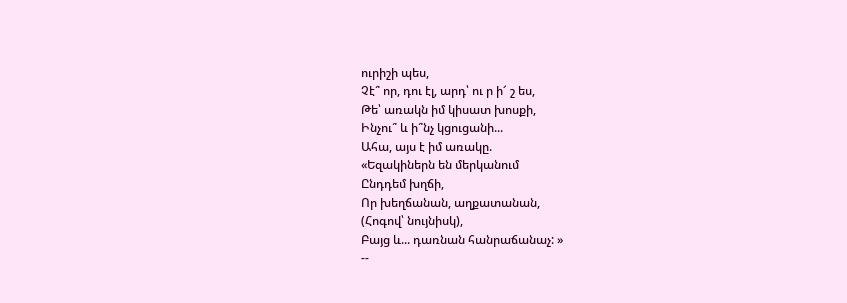ուրիշի պես,
Չէ՞ որ, դու էլ, արդ՝ ու ր ի՜ շ ես,
Թե՝ առակն իմ կիսատ խոսքի,
Ինչու՞ և ի՞նչ կցուցանի...
Ահա, այս է իմ առակը.
«Եզակիներն են մերկանում
Ընդդեմ խղճի,
Որ խեղճանան, աղքատանան,
(Հոգով՝ նույնիսկ),
Բայց և... դառնան հանրաճանաչ: »
--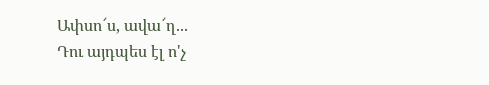Ափսո՜ս, ավա՜ղ...
Դու այդպես էլ ո'չ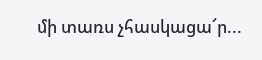մի տառս չհասկացա՜ր...